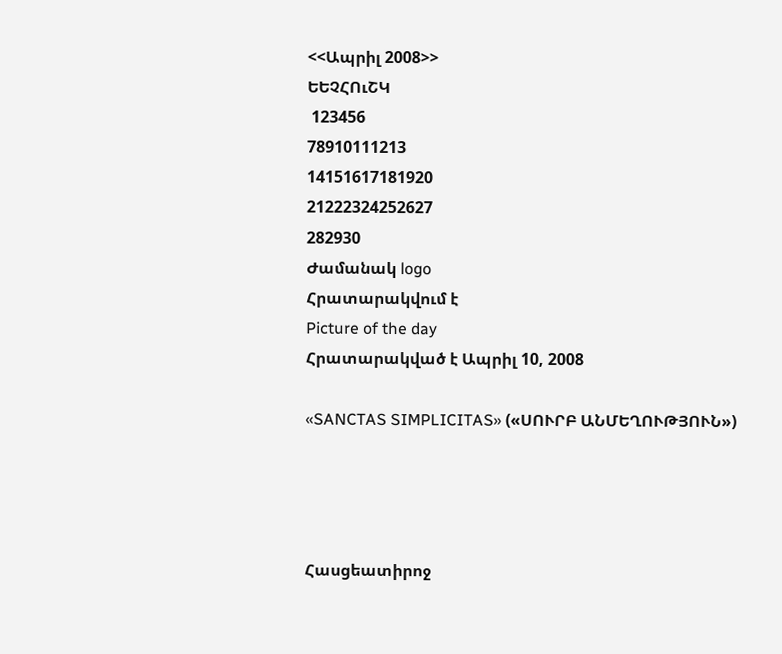<<Ապրիլ 2008>>
ԵԵՉՀՈւՇԿ
 123456
78910111213
14151617181920
21222324252627
282930
Ժամանակ logo
Հրատարակվում է
Picture of the day
Հրատարակված է Ապրիլ 10, 2008

«SANCTAS SIMPLICITAS» («ՍՈՒՐԲ ԱՆՄԵՂՈՒԹՅՈՒՆ»)




Հասցեատիրոջ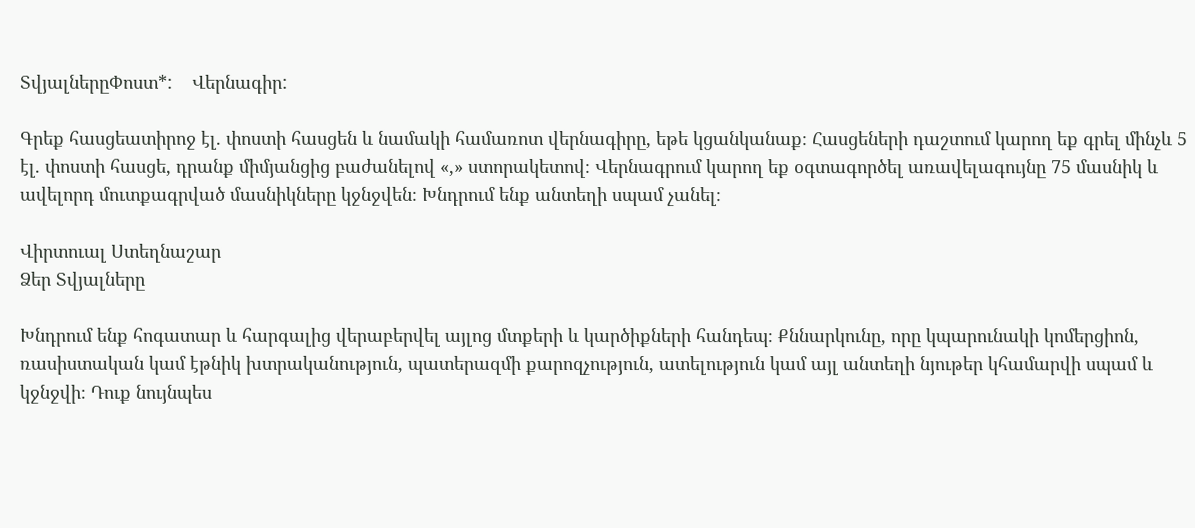ՏվյալներըՓոստ*:    Վերնագիր:

Գրեք հասցեատիրոջ էլ. փոստի հասցեն և նամակի համառոտ վերնագիրը, եթե կցանկանաք։ Հասցեների դաշտում կարող եք գրել մինչև 5 էլ. փոստի հասցե, դրանք միմյանցից բաժանելով «,» ստորակետով։ Վերնագրում կարող եք օգտագործել առավելագույնը 75 մասնիկ և ավելորդ մուտքագրված մասնիկները կջնջվեն։ Խնդրում ենք անտեղի սպամ չանել։

Վիրտուալ Ստեղնաշար
Ձեր Տվյալները

Խնդրում ենք հոգատար և հարգալից վերաբերվել այլոց մտքերի և կարծիքների հանդեպ։ Քննարկունը, որը կպարունակի կոմերցիոն, ռասիստական կամ էթնիկ խտրականություն, պատերազմի քարոզչություն, ատելություն կամ այլ անտեղի նյութեր կհամարվի սպամ և կջնջվի։ Դուք նույնպես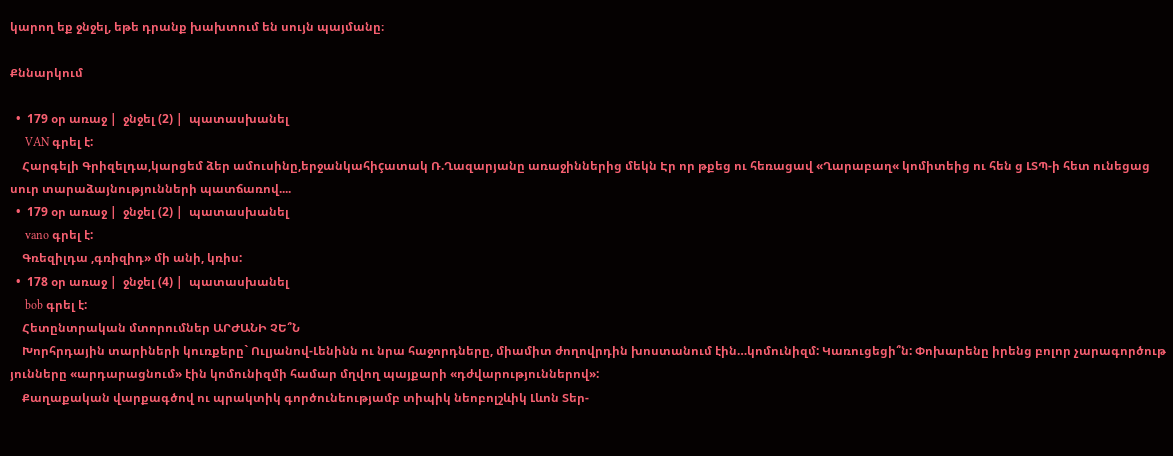կարող եք ջնջել, եթե դրանք խախտում են սույն պայմանը։

Քննարկում

  •  179 օր առաջ |  ջնջել (2) |  պատասխանել
     VAN գրել է:
    Հարգելի Գրիզելդա,կարցեմ ձեր ամուսինը,երջանկահիçատակ Ռ.Ղազարյանը առաջիններից մեկն Էր որ թքեց ու հեռացավ «Ղարաբաղ« կոմիտեից ու հեն ց ԼՏՊ-ի հետ ունեցաց սուր տարաձայնությունների պատճառով....
  •  179 օր առաջ |  ջնջել (2) |  պատասխանել
     vano գրել է:
    Գռեզիլդա ,գռիզիդ» մի անի, կռիս:
  •  178 օր առաջ |  ջնջել (4) |  պատասխանել
     bob գրել է:
    Հետընտրական մտորումներ ԱՐԺԱՆԻ ՉԵ՞Ն
    Խորհրդային տարիների կուռքերը` Ուլյանով-Լենինն ու նրա հաջորդները, միամիտ ժողովրդին խոստանում էին…կոմունիզմ: Կառուցեցի՞ն: Փոխարենը իրենց բոլոր չարագործութ յունները «արդարացնում» էին կոմունիզմի համար մղվող պայքարի «դժվարություններով»:
    Քաղաքական վարքագծով ու պրակտիկ գործունեությամբ տիպիկ նեոբոլշևիկ Լևոն Տեր-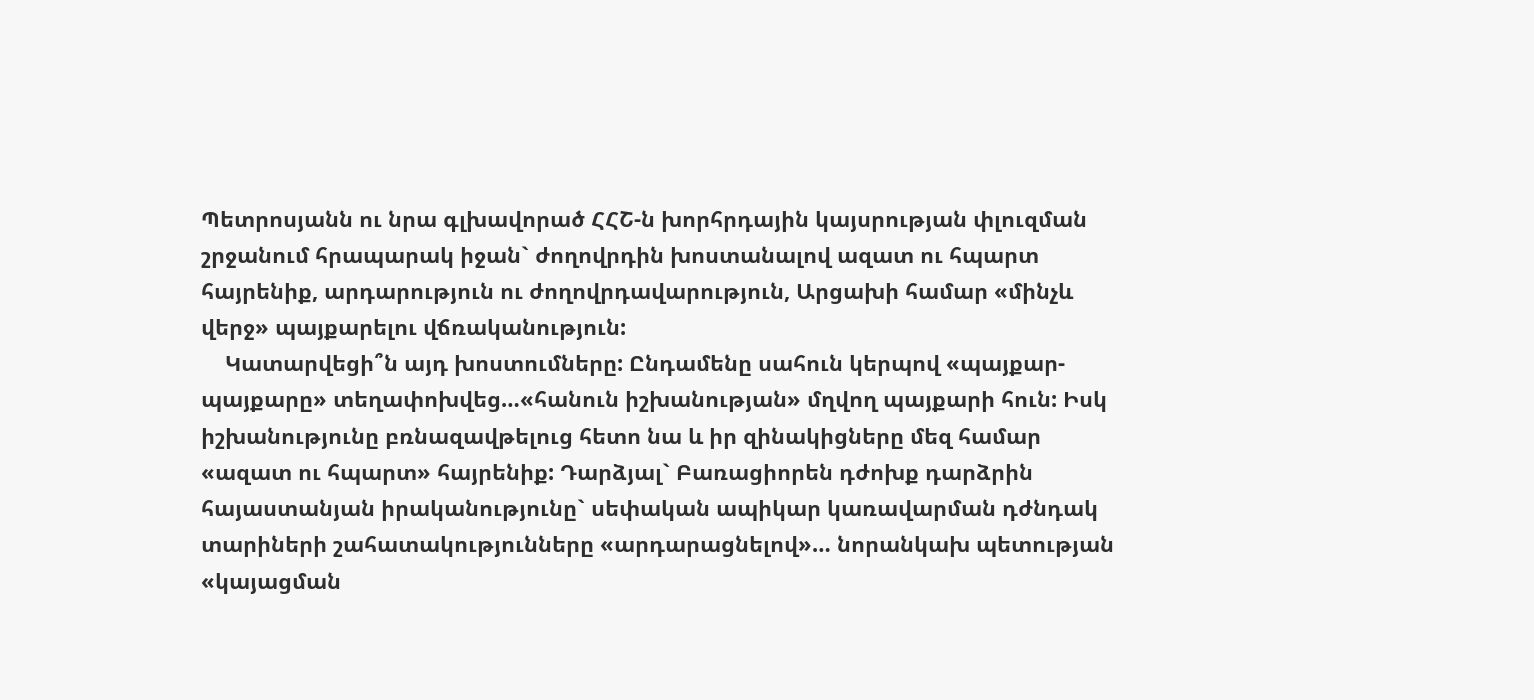Պետրոսյանն ու նրա գլխավորած ՀՀՇ-ն խորհրդային կայսրության փլուզման շրջանում հրապարակ իջան` ժողովրդին խոստանալով ազատ ու հպարտ հայրենիք, արդարություն ու ժողովրդավարություն, Արցախի համար «մինչև վերջ» պայքարելու վճռականություն:
    Կատարվեցի՞ն այդ խոստումները: Ընդամենը սահուն կերպով «պայքար-պայքարը» տեղափոխվեց…«հանուն իշխանության» մղվող պայքարի հուն: Իսկ իշխանությունը բռնազավթելուց հետո նա և իր զինակիցները մեզ համար «ազատ ու հպարտ» հայրենիք: Դարձյալ` Բառացիորեն դժոխք դարձրին հայաստանյան իրականությունը` սեփական ապիկար կառավարման դժնդակ տարիների շահատակությունները «արդարացնելով»… նորանկախ պետության «կայացման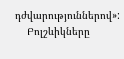դժվարություններով»:
    Բոլշևիկները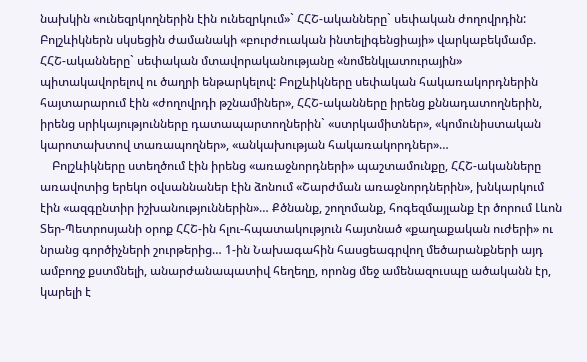նախկին «ունեզրկողներին էին ունեզրկում»` ՀՀՇ-ականները` սեփական ժողովրդին: Բոլշևիկներն սկսեցին ժամանակի «բուրժուական ինտելիգենցիայի» վարկաբեկմամբ. ՀՀՇ-ականները` սեփական մտավորականությանը «նոմենկլատուրային» պիտակավորելով ու ծաղրի ենթարկելով: Բոլշևիկները սեփական հակառակորդներին հայտարարում էին «ժողովրդի թշնամիներ», ՀՀՇ-ականները իրենց քննադատողներին, իրենց սրիկայությունները դատապարտողներին` «ստրկամիտներ», «կոմունիստական կարոտախտով տառապողներ», «անկախության հակառակորդներ»…
    Բոլշևիկները ստեղծում էին իրենց «առաջնորդների» պաշտամունքը, ՀՀՇ-ականները առավոտից երեկո օվսաննաներ էին ձոնում «Շարժման առաջնորդներին», խնկարկում էին «ազգընտիր իշխանություններին»… Քծնանք, շողոմանք, հոգեզմայլանք էր ծորում Լևոն Տեր-Պետրոսյանի օրոք ՀՀՇ-ին հլու-հպատակություն հայտնած «քաղաքական ուժերի» ու նրանց գործիչների շուրթերից… 1-ին Նախագահին հասցեագրվող մեծարանքների այդ ամբողջ քստմնելի, անարժանապատիվ հեղեղը, որոնց մեջ ամենազուսպը ածականն էր, կարելի է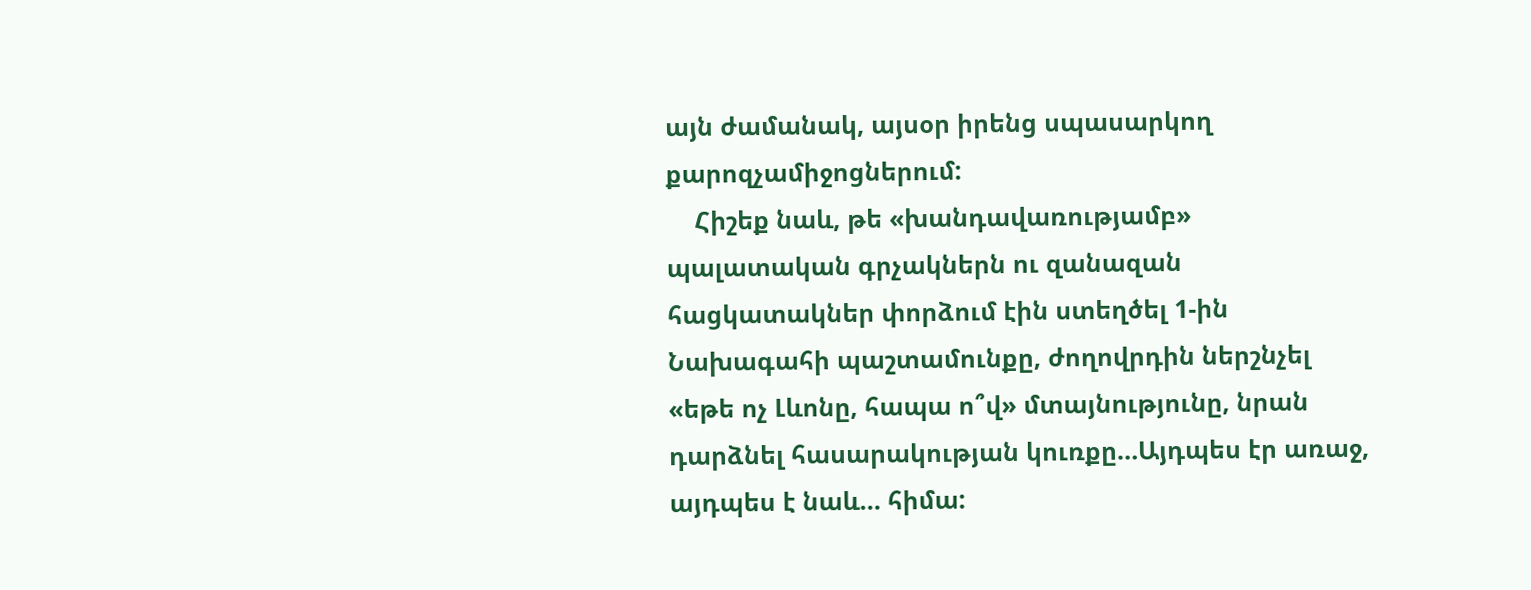այն ժամանակ, այսօր իրենց սպասարկող քարոզչամիջոցներում:
    Հիշեք նաև, թե «խանդավառությամբ» պալատական գրչակներն ու զանազան հացկատակներ փորձում էին ստեղծել 1-ին Նախագահի պաշտամունքը, ժողովրդին ներշնչել «եթե ոչ Լևոնը, հապա ո՞վ» մտայնությունը, նրան դարձնել հասարակության կուռքը…Այդպես էր առաջ, այդպես է նաև… հիմա: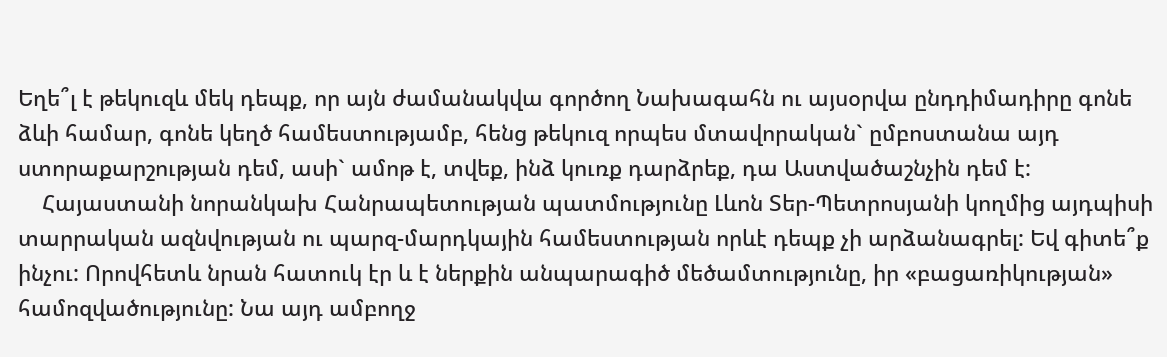Եղե՞լ է թեկուզև մեկ դեպք, որ այն ժամանակվա գործող Նախագահն ու այսօրվա ընդդիմադիրը գոնե ձևի համար, գոնե կեղծ համեստությամբ, հենց թեկուզ որպես մտավորական` ըմբոստանա այդ ստորաքարշության դեմ, ասի` ամոթ է, տվեք, ինձ կուռք դարձրեք, դա Աստվածաշնչին դեմ է:
    Հայաստանի նորանկախ Հանրապետության պատմությունը Լևոն Տեր-Պետրոսյանի կողմից այդպիսի տարրական ազնվության ու պարզ-մարդկային համեստության որևէ դեպք չի արձանագրել: Եվ գիտե՞ք ինչու: Որովհետև նրան հատուկ էր և է ներքին անպարագիծ մեծամտությունը, իր «բացառիկության» համոզվածությունը: Նա այդ ամբողջ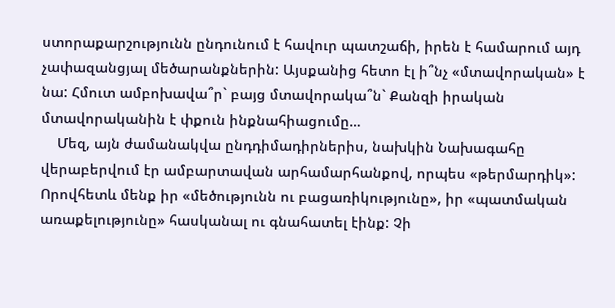ստորաքարշությունն ընդունում է հավուր պատշաճի, իրեն է համարում այդ չափազանցյալ մեծարանքներին: Այսքանից հետո էլ ի՞նչ «մտավորական» է նա: Հմուտ ամբոխավա՞ր` բայց մտավորակա՞ն` Քանզի իրական մտավորականին է փքուն ինքնահիացումը…
    Մեզ, այն ժամանակվա ընդդիմադիրներիս, նախկին Նախագահը վերաբերվում էր ամբարտավան արհամարհանքով, որպես «թերմարդիկ»: Որովհետև մենք իր «մեծությունն ու բացառիկությունը», իր «պատմական առաքելությունը» հասկանալ ու գնահատել էինք: Չի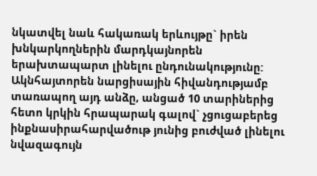նկատվել նաև հակառակ երևույթը` իրեն խնկարկողներին մարդկայնորեն երախտապարտ լինելու ընդունակությունը: Ակնհայտորեն նարցիսային հիվանդությամբ տառապող այդ անձը, անցած 10 տարիներից հետո կրկին հրապարակ գալով` չցուցաբերեց ինքնասիրահարվածութ յունից բուժված լինելու նվազագույն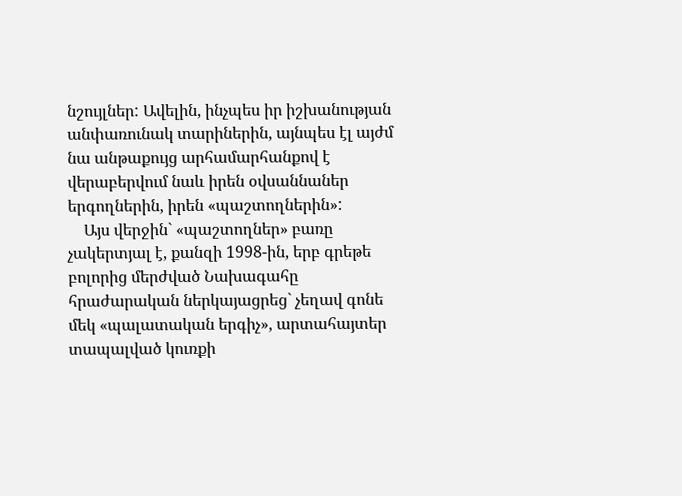նշույլներ: Ավելին, ինչպես իր իշխանության անփառունակ տարիներին, այնպես էլ այժմ նա անթաքույց արհամարհանքով է վերաբերվում նաև իրեն օվսաննաներ երգողներին, իրեն «պաշտողներին»:
    Այս վերջին` «պաշտողներ» բառը չակերտյալ է, քանզի 1998-ին, երբ գրեթե բոլորից մերժված Նախագահը հրաժարական ներկայացրեց` չեղավ գոնե մեկ «պալատական երգիչ», արտահայտեր տապալված կուռքի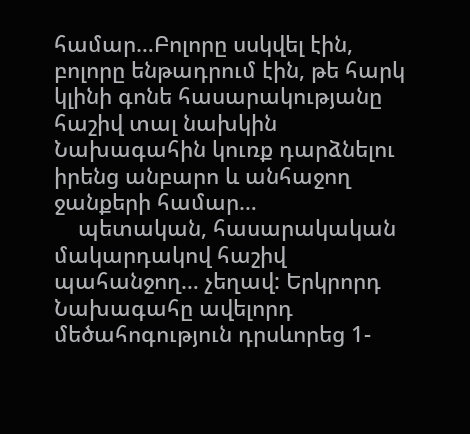համար…Բոլորը սսկվել էին, բոլորը ենթադրում էին, թե հարկ կլինի գոնե հասարակությանը հաշիվ տալ նախկին Նախագահին կուռք դարձնելու իրենց անբարո և անհաջող ջանքերի համար…
    պետական, հասարակական մակարդակով հաշիվ պահանջող… չեղավ: Երկրորդ Նախագահը ավելորդ մեծահոգություն դրսևորեց 1-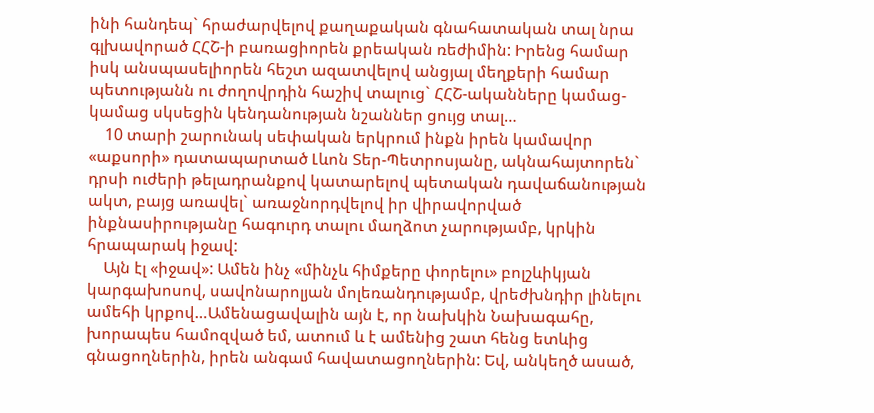ինի հանդեպ` հրաժարվելով քաղաքական գնահատական տալ նրա գլխավորած ՀՀՇ-ի բառացիորեն քրեական ռեժիմին: Իրենց համար իսկ անսպասելիորեն հեշտ ազատվելով անցյալ մեղքերի համար պետությանն ու ժողովրդին հաշիվ տալուց` ՀՀՇ-ականները կամաց-կամաց սկսեցին կենդանության նշաններ ցույց տալ…
    10 տարի շարունակ սեփական երկրում ինքն իրեն կամավոր «աքսորի» դատապարտած Լևոն Տեր-Պետրոսյանը, ակնահայտորեն` դրսի ուժերի թելադրանքով կատարելով պետական դավաճանության ակտ, բայց առավել` առաջնորդվելով իր վիրավորված ինքնասիրությանը հագուրդ տալու մաղձոտ չարությամբ, կրկին հրապարակ իջավ:
    Այն էլ «իջավ»: Ամեն ինչ «մինչև հիմքերը փորելու» բոլշևիկյան կարգախոսով, սավոնարոլյան մոլեռանդությամբ, վրեժխնդիր լինելու ամեհի կրքով…Ամենացավալին այն է, որ նախկին Նախագահը, խորապես համոզված եմ, ատում և է ամենից շատ հենց ետևից գնացողներին, իրեն անգամ հավատացողներին: Եվ, անկեղծ ասած,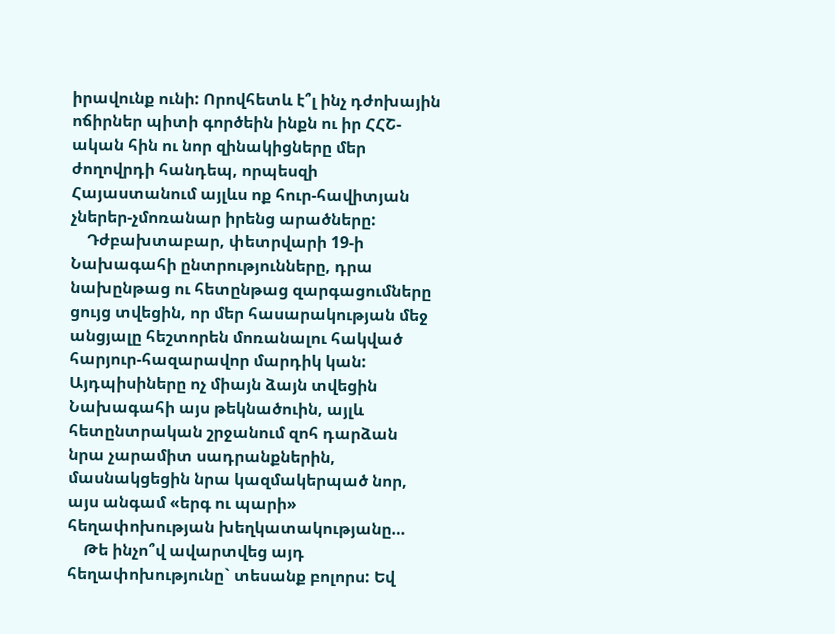իրավունք ունի: Որովհետև է՞լ ինչ դժոխային ոճիրներ պիտի գործեին ինքն ու իր ՀՀՇ-ական հին ու նոր զինակիցները մեր ժողովրդի հանդեպ, որպեսզի Հայաստանում այլևս ոք հուր-հավիտյան չներեր-չմոռանար իրենց արածները:
    Դժբախտաբար, փետրվարի 19-ի Նախագահի ընտրությունները, դրա նախընթաց ու հետընթաց զարգացումները ցույց տվեցին, որ մեր հասարակության մեջ անցյալը հեշտորեն մոռանալու հակված հարյուր-հազարավոր մարդիկ կան: Այդպիսիները ոչ միայն ձայն տվեցին Նախագահի այս թեկնածուին, այլև հետընտրական շրջանում զոհ դարձան նրա չարամիտ սադրանքներին, մասնակցեցին նրա կազմակերպած նոր, այս անգամ «երգ ու պարի» հեղափոխության խեղկատակությանը…
    Թե ինչո՞վ ավարտվեց այդ հեղափոխությունը` տեսանք բոլորս: Եվ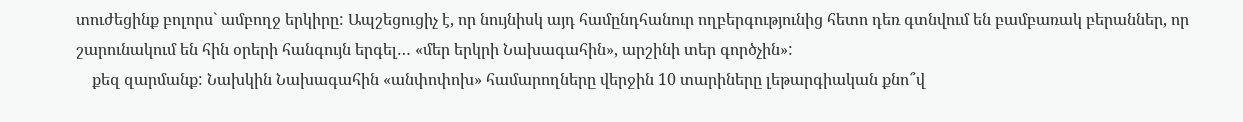տուժեցինք բոլորս` ամբողջ երկիրը: Ապշեցուցիչ է, որ նույնիսկ այդ համընդհանուր ողբերգությունից հետո դեռ գտնվում են բամբառակ բերաններ, որ շարունակում են հին օրերի հանգույն երգել… «մեր երկրի Նախագահին», արշինի տեր գործչին»:
    քեզ զարմանք: Նախկին Նախագահին «անփոփոխ» համարողները վերջին 10 տարիները լեթարգիական քնո՞վ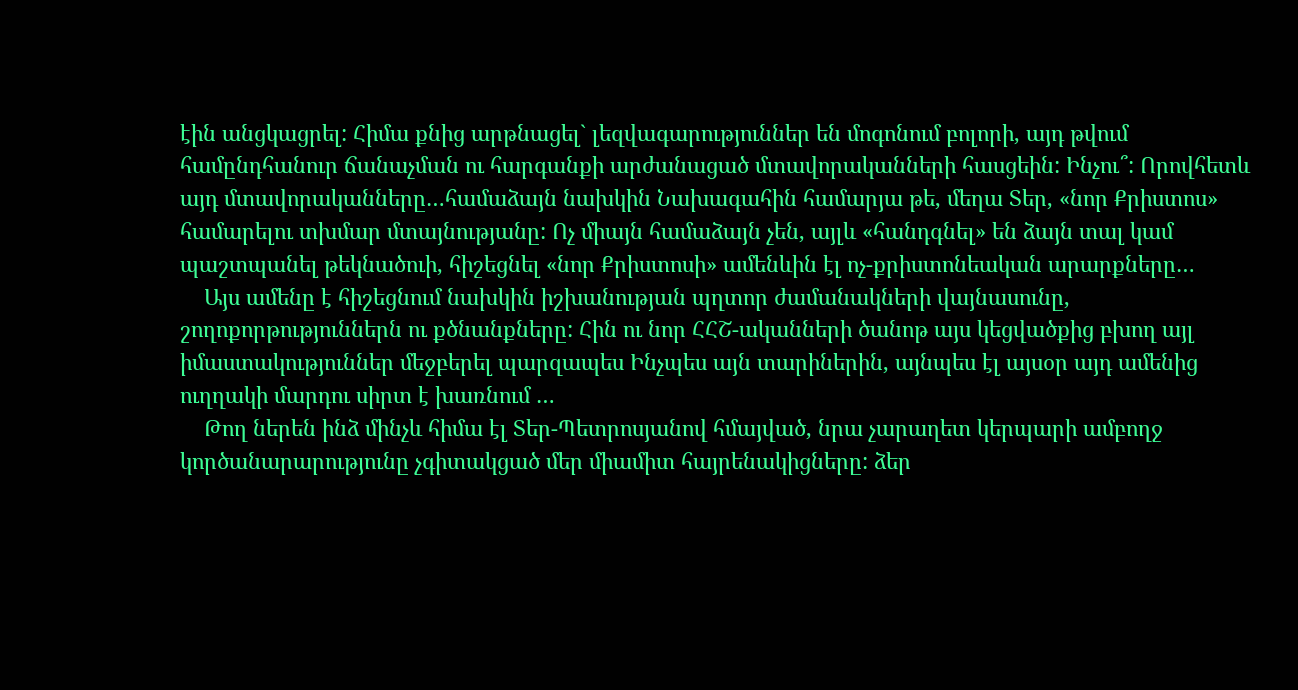էին անցկացրել: Հիմա քնից արթնացել` լեզվագարություններ են մոգոնում բոլորի, այդ թվում համընդհանուր ճանաչման ու հարգանքի արժանացած մտավորականների հասցեին: Ինչու՞: Որովհետև այդ մտավորականները…համաձայն նախկին Նախագահին համարյա թե, մեղա Տեր, «նոր Քրիստոս» համարելու տխմար մտայնությանը: Ոչ միայն համաձայն չեն, այլև «հանդգնել» են ձայն տալ կամ պաշտպանել թեկնածուի, հիշեցնել «նոր Քրիստոսի» ամենևին էլ ոչ-քրիստոնեական արարքները…
    Այս ամենը է հիշեցնում նախկին իշխանության պղտոր ժամանակների վայնասունը, շողոքորթություններն ու քծնանքները: Հին ու նոր ՀՀՇ-ականների ծանոթ այս կեցվածքից բխող այլ իմաստակություններ մեջբերել պարզապես Ինչպես այն տարիներին, այնպես էլ այսօր այդ ամենից ուղղակի մարդու սիրտ է խառնում …
    Թող ներեն ինձ մինչև հիմա էլ Տեր-Պետրոսյանով հմայված, նրա չարաղետ կերպարի ամբողջ կործանարարությունը չգիտակցած մեր միամիտ հայրենակիցները: ձեր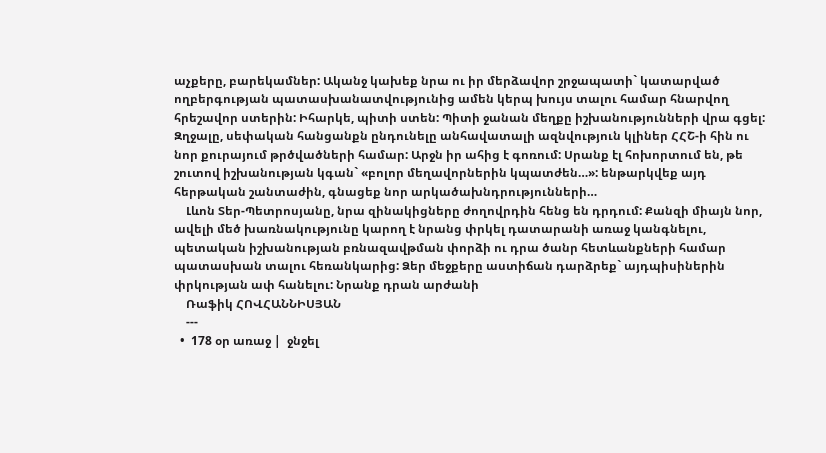աչքերը, բարեկամներ: Ականջ կախեք նրա ու իր մերձավոր շրջապատի` կատարված ողբերգության պատասխանատվությունից ամեն կերպ խույս տալու համար հնարվող հրեշավոր ստերին: Իհարկե, պիտի ստեն: Պիտի ջանան մեղքը իշխանությունների վրա գցել: Զղջալը, սեփական հանցանքն ընդունելը անհավատալի ազնվություն կլիներ ՀՀՇ-ի հին ու նոր քուրայում թրծվածների համար: Արջն իր ահից է գոռում: Սրանք էլ հոխորտում են, թե շուտով իշխանության կգան` «բոլոր մեղավորներին կպատժեն…»: ենթարկվեք այդ հերթական շանտաժին, գնացեք նոր արկածախնդրությունների…
    Լևոն Տեր-Պետրոսյանը, նրա զինակիցները ժողովրդին հենց են դրդում: Քանզի միայն նոր, ավելի մեծ խառնակությունը կարող է նրանց փրկել դատարանի առաջ կանգնելու, պետական իշխանության բռնազավթման փորձի ու դրա ծանր հետևանքների համար պատասխան տալու հեռանկարից: Ձեր մեջքերը աստիճան դարձրեք` այդպիսիներին փրկության ափ հանելու: Նրանք դրան արժանի
    Ռաֆիկ ՀՈՎՀԱՆՆԻՍՅԱՆ
    ---
  •  178 օր առաջ |  ջնջել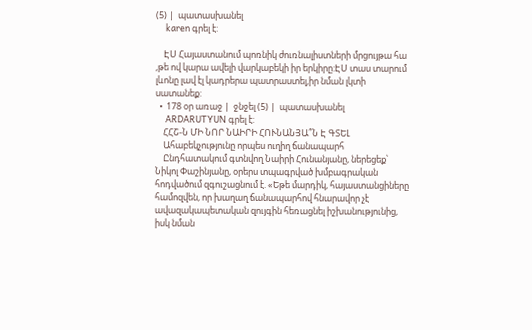(5) |  պատասխանել
     karen գրել է:

    ԷՍ Հայաստանում պոռնիկ ժուռնալիստների մրցույթա հա ,թե ով կարա ավելի վարկաբեկի իր երկիրը:ԷՍ տաս տարում լևոնը լավ էլ կադրերա պատրաստել,իր նման լկտի սատանեք:
  •  178 օր առաջ |  ջնջել (5) |  պատասխանել
     ARDARUTYUN գրել է:
    ՀՀՇ-Ն ՄԻ ՆՈՐ ՆԱԻՐԻ ՀՈՒՆԱՆՅԱ՞Ն Է ԳՏԵԼ
    Ահաբեկչությունը որպես ուղիղ ճանապարհ
    Ընդհատակում գտնվող Նաիրի Հունանյանը, ներեցեք՝ Նիկոլ Փաշինյանը, օրերս տպագրված խմբագրական հոդվածում զգուշացնում է. «Եթե մարդիկ, հայաստանցիները համոզվեն, որ խաղաղ ճանապարհով հնարավոր չէ ավազակապետական զույգին հեռացնել իշխանությունից, իսկ նման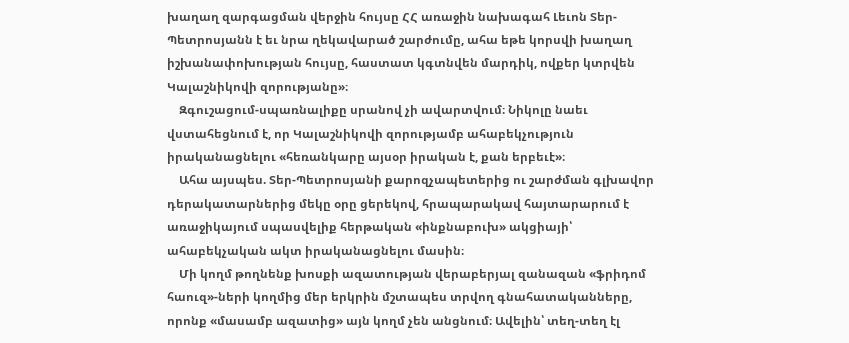խաղաղ զարգացման վերջին հույսը ՀՀ առաջին նախագահ Լեւոն Տեր-Պետրոսյանն է եւ նրա ղեկավարած շարժումը, ահա եթե կորսվի խաղաղ իշխանափոխության հույսը, հաստատ կգտնվեն մարդիկ, ովքեր կտրվեն Կալաշնիկովի զորությանը»։
    Զգուշացում-սպառնալիքը սրանով չի ավարտվում։ Նիկոլը նաեւ վստահեցնում է, որ Կալաշնիկովի զորությամբ ահաբեկչություն իրականացնելու «հեռանկարը այսօր իրական է, քան երբեւէ»։
    Ահա այսպես. Տեր-Պետրոսյանի քարոզչապետերից ու շարժման գլխավոր դերակատարներից մեկը օրը ցերեկով, հրապարակավ հայտարարում է առաջիկայում սպասվելիք հերթական «ինքնաբուխ» ակցիայի՝ ահաբեկչական ակտ իրականացնելու մասին։
    Մի կողմ թողնենք խոսքի ազատության վերաբերյալ զանազան «ֆրիդոմ հաուզ»-ների կողմից մեր երկրին մշտապես տրվող գնահատականները, որոնք «մասամբ ազատից» այն կողմ չեն անցնում։ Ավելին՝ տեղ-տեղ էլ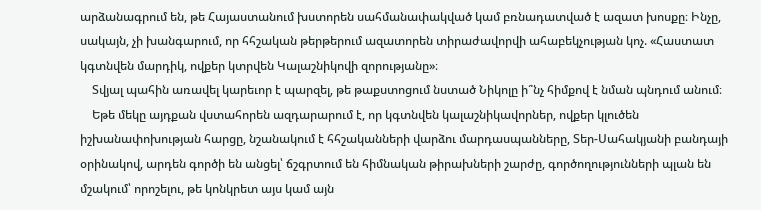արձանագրում են, թե Հայաստանում խստորեն սահմանափակված կամ բռնադատված է ազատ խոսքը։ Ինչը, սակայն, չի խանգարում, որ հհշական թերթերում ազատորեն տիրաժավորվի ահաբեկչության կոչ. «Հաստատ կգտնվեն մարդիկ, ովքեր կտրվեն Կալաշնիկովի զորությանը»։
    Տվյալ պահին առավել կարեւոր է պարզել, թե թաքստոցում նստած Նիկոլը ի՞նչ հիմքով է նման պնդում անում։
    Եթե մեկը այդքան վստահորեն ազդարարում է, որ կգտնվեն կալաշնիկավորներ, ովքեր կլուծեն իշխանափոխության հարցը, նշանակում է հհշականների վարձու մարդասպանները, Տեր-Սահակյանի բանդայի օրինակով, արդեն գործի են անցել՝ ճշգրտում են հիմնական թիրախների շարժը, գործողությունների պլան են մշակում՝ որոշելու, թե կոնկրետ այս կամ այն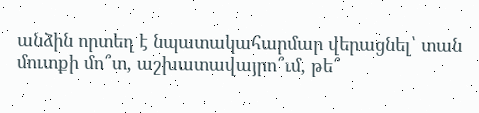անձին որտեղ է նպատակահարմար վերացնել՝ տան մուտքի մո՞տ, աշխատավայրո՞ւմ, թե՞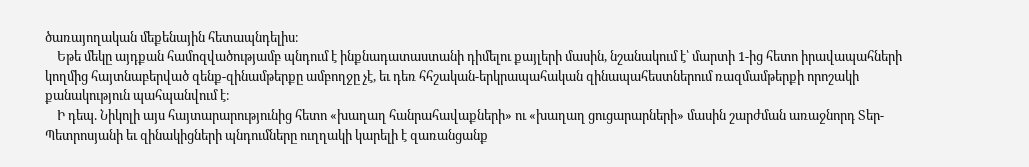ծառայողական մեքենային հետապնդելիս։
    Եթե մեկը այդքան համոզվածությամբ պնդում է ինքնադատաստանի դիմելու քայլերի մասին, նշանակում է՝ մարտի 1-ից հետո իրավապահների կողմից հայտնաբերված զենք-զինամթերքը ամբողջը չէ, եւ դեռ հհշական-երկրապահական զինապահեստներում ռազմամթերքի որոշակի քանակություն պահպանվում է։
    Ի դեպ. Նիկոլի այս հայտարարությունից հետո «խաղաղ հանրահավաքների» ու «խաղաղ ցուցարարների» մասին շարժման առաջնորդ Տեր-Պետրոսյանի եւ զինակիցների պնդումները ուղղակի կարելի է զառանցանք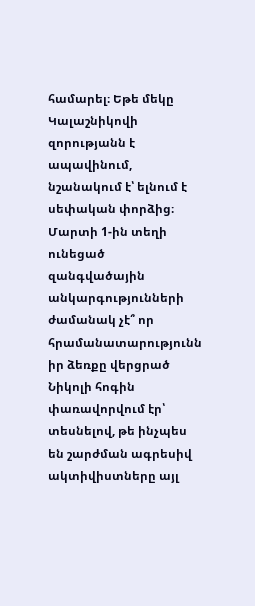համարել։ Եթե մեկը Կալաշնիկովի զորությանն է ապավինում, նշանակում է՝ ելնում է սեփական փորձից։ Մարտի 1-ին տեղի ունեցած զանգվածային անկարգությունների ժամանակ չէ՞ որ հրամանատարությունն իր ձեռքը վերցրած Նիկոլի հոգին փառավորվում էր՝ տեսնելով, թե ինչպես են շարժման ագրեսիվ ակտիվիստները այլ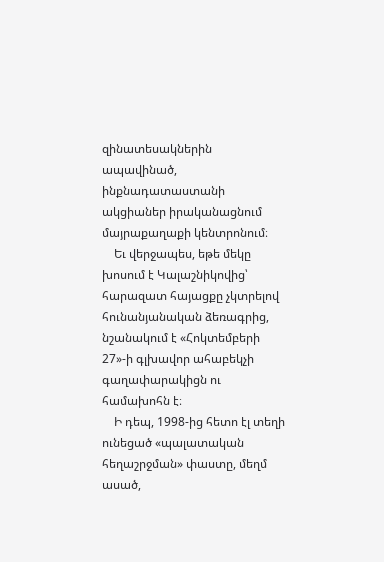զինատեսակներին ապավինած, ինքնադատաստանի ակցիաներ իրականացնում մայրաքաղաքի կենտրոնում։
    Եւ վերջապես, եթե մեկը խոսում է Կալաշնիկովից՝ հարազատ հայացքը չկտրելով հունանյանական ձեռագրից, նշանակում է «Հոկտեմբերի 27»-ի գլխավոր ահաբեկչի գաղափարակիցն ու համախոհն է։
    Ի դեպ, 1998-ից հետո էլ տեղի ունեցած «պալատական հեղաշրջման» փաստը, մեղմ ասած,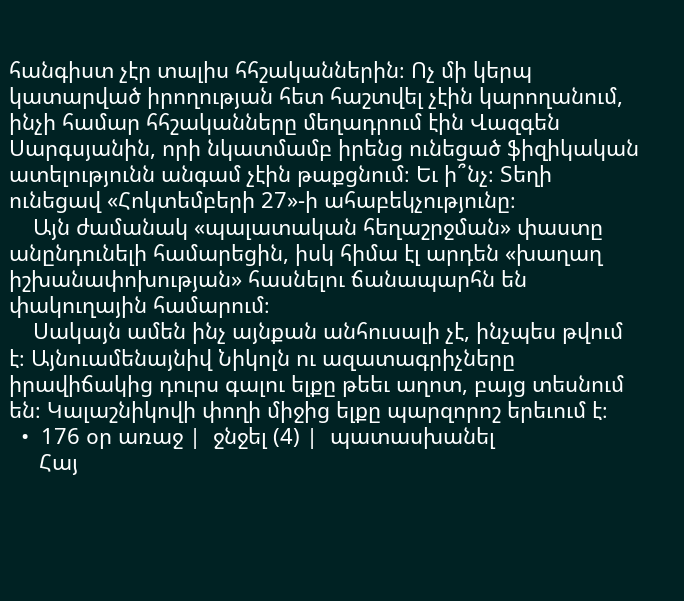հանգիստ չէր տալիս հհշականներին։ Ոչ մի կերպ կատարված իրողության հետ հաշտվել չէին կարողանում, ինչի համար հհշականները մեղադրում էին Վազգեն Սարգսյանին, որի նկատմամբ իրենց ունեցած ֆիզիկական ատելությունն անգամ չէին թաքցնում։ Եւ ի՞նչ։ Տեղի ունեցավ «Հոկտեմբերի 27»-ի ահաբեկչությունը։
    Այն ժամանակ «պալատական հեղաշրջման» փաստը անընդունելի համարեցին, իսկ հիմա էլ արդեն «խաղաղ իշխանափոխության» հասնելու ճանապարհն են փակուղային համարում։
    Սակայն ամեն ինչ այնքան անհուսալի չէ, ինչպես թվում է։ Այնուամենայնիվ Նիկոլն ու ազատագրիչները իրավիճակից դուրս գալու ելքը թեեւ աղոտ, բայց տեսնում են։ Կալաշնիկովի փողի միջից ելքը պարզորոշ երեւում է։
  •  176 օր առաջ |  ջնջել (4) |  պատասխանել
     Հայ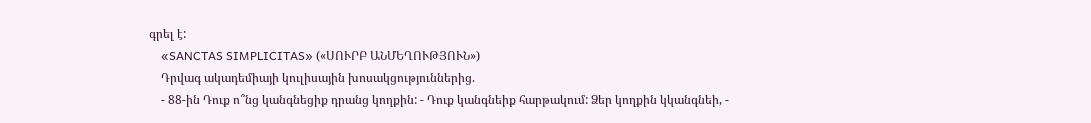գրել է:
    «SANCTAS SIMPLICITAS» («ՍՈՒՐԲ ԱՆՄԵՂՈՒԹՅՈՒՆ»)
    Դրվագ ակադեմիայի կուլիսային խոսակցություններից.
    - 88-ին Դուք ո՞նց կանգնեցիք դրանց կողքին: - Դուք կանգնեիք հարթակում: Ձեր կողքին կկանգնեի, -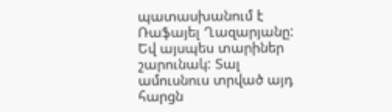պատասխանում է Ռաֆայել Ղազարյանը: Եվ այսպես տարիներ շարունակ: Տալ ամուսնուս տրված այդ հարցն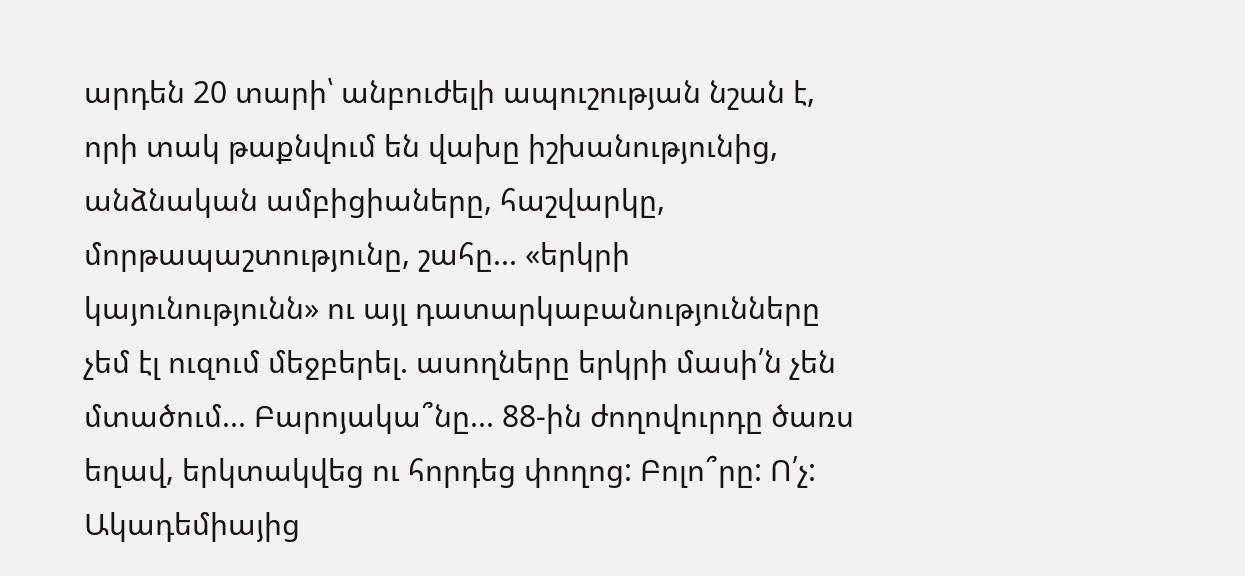արդեն 20 տարի՝ անբուժելի ապուշության նշան է, որի տակ թաքնվում են վախը իշխանությունից, անձնական ամբիցիաները, հաշվարկը, մորթապաշտությունը, շահը... «երկրի կայունությունն» ու այլ դատարկաբանությունները չեմ էլ ուզում մեջբերել. ասողները երկրի մասի՛ն չեն մտածում... Բարոյակա՞նը... 88-ին ժողովուրդը ծառս եղավ, երկտակվեց ու հորդեց փողոց: Բոլո՞րը: Ո՛չ: Ակադեմիայից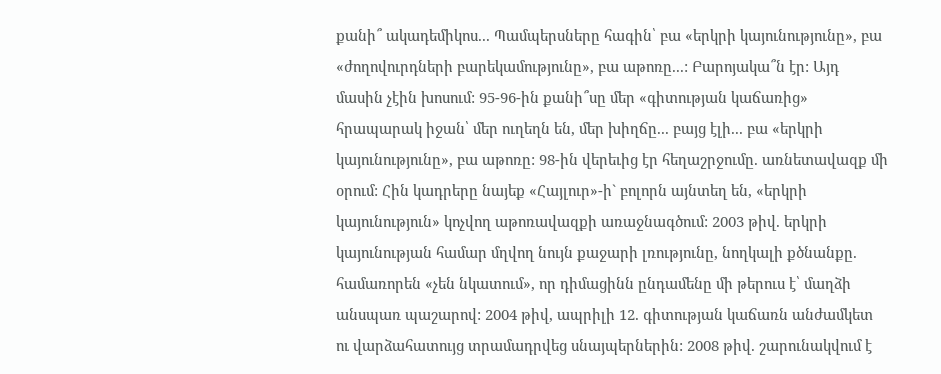քանի՞ ակադեմիկոս... Պամպերսները հագին՝ բա «երկրի կայունությունը», բա «ժողովուրդների բարեկամությունը», բա աթոռը...: Բարոյակա՞ն էր: Այդ մասին չէին խոսում: 95-96-ին քանի՞սը մեր «գիտության կաճառից» հրապարակ իջան՝ մեր ուղեղն են, մեր խիղճը... բայց էլի... բա «երկրի կայունությունը», բա աթոռը: 98-ին վերեւից էր հեղաշրջումը. առնետավազք մի օրում: Հին կադրերը նայեք «Հայլուր»-ի` բոլորն այնտեղ են, «երկրի կայունություն» կոչվող աթոռավազքի առաջնագծում: 2003 թիվ. երկրի կայունության համար մղվող նույն քաջարի լռությունը, նողկալի քծնանքը. համառորեն «չեն նկատում», որ դիմացինն ընդամենը մի թերուս է՝ մաղձի անսպառ պաշարով: 2004 թիվ, ապրիլի 12. գիտության կաճառն անժամկետ ու վարձահատույց տրամադրվեց սնայպերներին: 2008 թիվ. շարունակվում է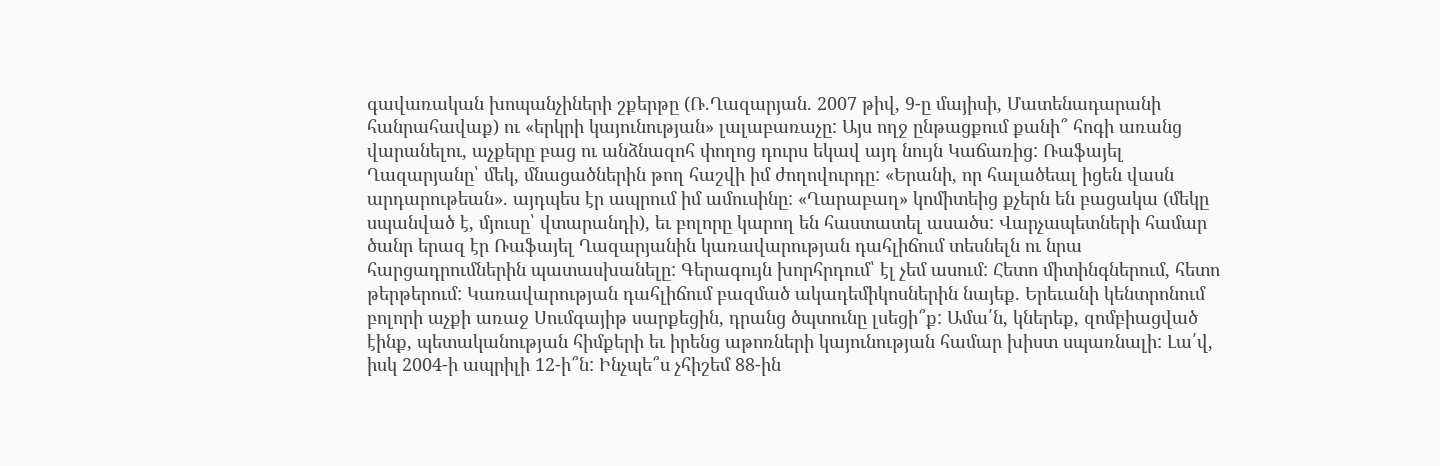գավառական խոպանչիների շքերթը (Ռ.Ղազարյան. 2007 թիվ, 9-ը մայիսի, Մատենադարանի հանրահավաք) ու «երկրի կայունության» լալաբառաչը: Այս ողջ ընթացքում քանի՞ հոգի առանց վարանելու, աչքերը բաց ու անձնազոհ փողոց դուրս եկավ այդ նույն Կաճառից: Ռաֆայել Ղազարյանը՝ մեկ, մնացածներին թող հաշվի իմ ժողովուրդը: «Երանի, որ հալածեալ իցեն վասն արդարութեան». այդպես էր ապրում իմ ամուսինը: «Ղարաբաղ» կոմիտեից քչերն են բացակա (մեկը սպանված է, մյուսը՝ վտարանդի), եւ բոլորը կարող են հաստատել ասածս: Վարչապետների համար ծանր երազ էր Ռաֆայել Ղազարյանին կառավարության դահլիճում տեսնելն ու նրա հարցադրումներին պատասխանելը: Գերագույն խորհրդում՝ էլ չեմ ասում: Հետո միտինգներում, հետո թերթերում: Կառավարության դահլիճում բազմած ակադեմիկոսներին նայեք. Երեւանի կենտրոնում բոլորի աչքի առաջ Սումգայիթ սարքեցին, դրանց ծպտունը լսեցի՞ք: Ամա՛ն, կներեք, զոմբիացված էինք, պետականության հիմքերի եւ իրենց աթոռների կայունության համար խիստ սպառնալի: Լա՛վ, իսկ 2004-ի ապրիլի 12-ի՞ն: Ինչպե՞ս չհիշեմ 88-ին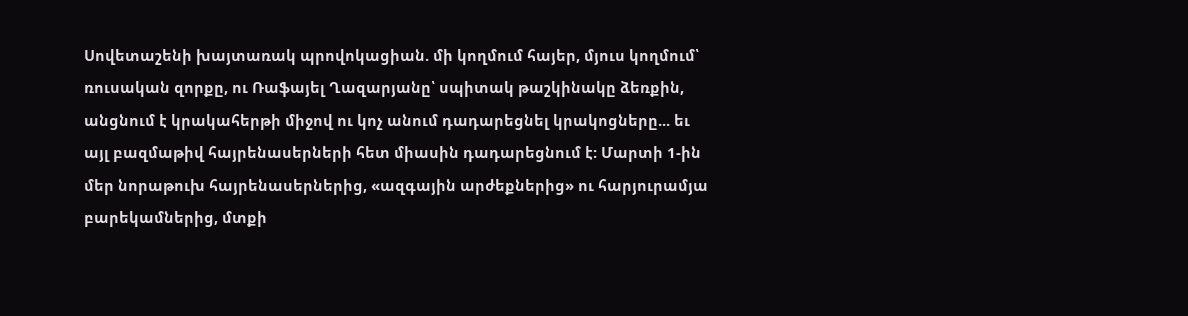Սովետաշենի խայտառակ պրովոկացիան. մի կողմում հայեր, մյուս կողմում՝ ռուսական զորքը, ու Ռաֆայել Ղազարյանը՝ սպիտակ թաշկինակը ձեռքին, անցնում է կրակահերթի միջով ու կոչ անում դադարեցնել կրակոցները... եւ այլ բազմաթիվ հայրենասերների հետ միասին դադարեցնում է: Մարտի 1-ին մեր նորաթուխ հայրենասերներից, «ազգային արժեքներից» ու հարյուրամյա բարեկամներից, մտքի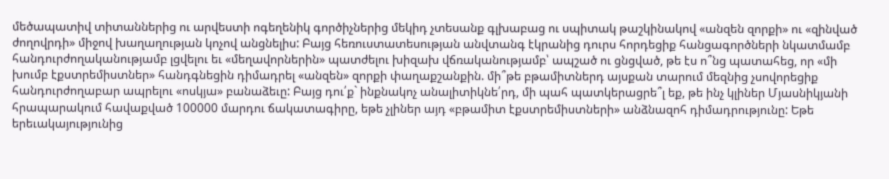մեծապատիվ տիտաններից ու արվեստի ոգեղենիկ գործիչներից մեկիդ չտեսանք գլխաբաց ու սպիտակ թաշկինակով «անզեն զորքի» ու «զինված ժողովրդի» միջով խաղաղության կոչով անցնելիս: Բայց հեռուստատեսության անվտանգ էկրանից դուրս հորդեցիք հանցագործների նկատմամբ հանդուրժողականությամբ լցվելու եւ «մեղավորներին» պատժելու խիզախ վճռականությամբ՝ ապշած ու ցնցված, թե էս ո՞նց պատահեց, որ «մի խումբ էքստրեմիստներ» հանդգնեցին դիմադրել «անզեն» զորքի փաղաքշանքին. մի՞թե բթամիտներդ այսքան տարում մեզնից չսովորեցիք հանդուրժողաբար ապրելու «ոսկյա» բանաձեւը: Բայց դու՛ք` ինքնակոչ անալիտիկնե՛րդ, մի պահ պատկերացրե՞լ եք, թե ինչ կլիներ Մյասնիկյանի հրապարակում հավաքված 100000 մարդու ճակատագիրը, եթե չլիներ այդ «բթամիտ էքստրեմիստների» անձնազոհ դիմադրությունը: Եթե երեւակայությունից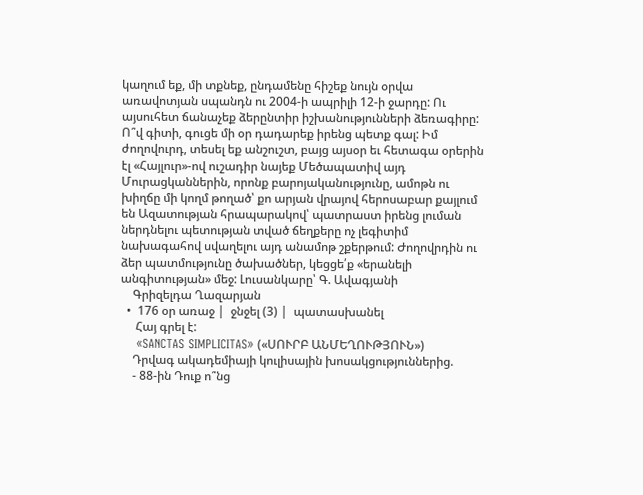կաղում եք, մի տքնեք, ընդամենը հիշեք նույն օրվա առավոտյան սպանդն ու 2004-ի ապրիլի 12-ի ջարդը: Ու այսուհետ ճանաչեք ձերընտիր իշխանությունների ձեռագիրը: Ո՞վ գիտի, գուցե մի օր դադարեք իրենց պետք գալ: Իմ ժողովուրդ, տեսել եք անշուշտ, բայց այսօր եւ հետագա օրերին էլ «Հայլուր»-ով ուշադիր նայեք Մեծապատիվ այդ Մուրացկաններին, որոնք բարոյականությունը, ամոթն ու խիղճը մի կողմ թողած՝ քո արյան վրայով հերոսաբար քայլում են Ազատության հրապարակով՝ պատրաստ իրենց լուման ներդնելու պետության տված ճեղքերը ոչ լեգիտիմ նախագահով սվաղելու այդ անամոթ շքերթում: Ժողովրդին ու ձեր պատմությունը ծախածներ, կեցցե՛ք «երանելի անգիտության» մեջ: Լուսանկարը՝ Գ. Ավագյանի
    Գրիզելդա Ղազարյան
  •  176 օր առաջ |  ջնջել (3) |  պատասխանել
     Հայ գրել է:
    «SANCTAS SIMPLICITAS» («ՍՈՒՐԲ ԱՆՄԵՂՈՒԹՅՈՒՆ»)
    Դրվագ ակադեմիայի կուլիսային խոսակցություններից.
    - 88-ին Դուք ո՞նց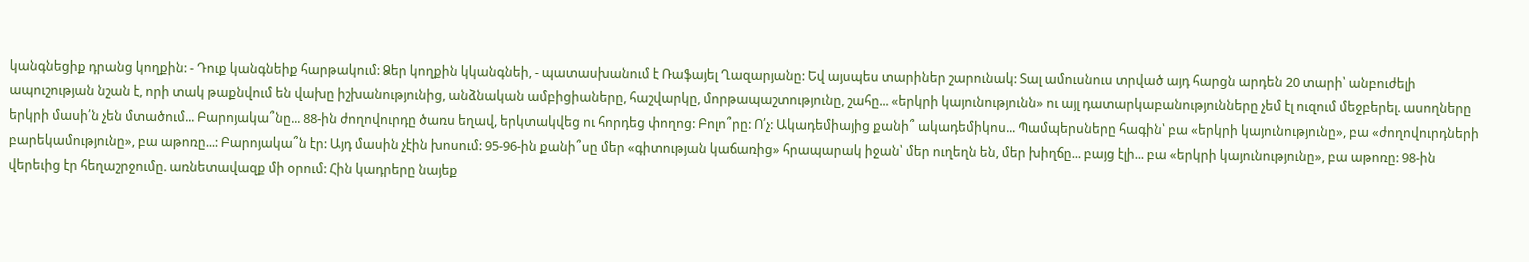կանգնեցիք դրանց կողքին: - Դուք կանգնեիք հարթակում: Ձեր կողքին կկանգնեի, - պատասխանում է Ռաֆայել Ղազարյանը: Եվ այսպես տարիներ շարունակ: Տալ ամուսնուս տրված այդ հարցն արդեն 20 տարի՝ անբուժելի ապուշության նշան է, որի տակ թաքնվում են վախը իշխանությունից, անձնական ամբիցիաները, հաշվարկը, մորթապաշտությունը, շահը... «երկրի կայունությունն» ու այլ դատարկաբանությունները չեմ էլ ուզում մեջբերել. ասողները երկրի մասի՛ն չեն մտածում... Բարոյակա՞նը... 88-ին ժողովուրդը ծառս եղավ, երկտակվեց ու հորդեց փողոց: Բոլո՞րը: Ո՛չ: Ակադեմիայից քանի՞ ակադեմիկոս... Պամպերսները հագին՝ բա «երկրի կայունությունը», բա «ժողովուրդների բարեկամությունը», բա աթոռը...: Բարոյակա՞ն էր: Այդ մասին չէին խոսում: 95-96-ին քանի՞սը մեր «գիտության կաճառից» հրապարակ իջան՝ մեր ուղեղն են, մեր խիղճը... բայց էլի... բա «երկրի կայունությունը», բա աթոռը: 98-ին վերեւից էր հեղաշրջումը. առնետավազք մի օրում: Հին կադրերը նայեք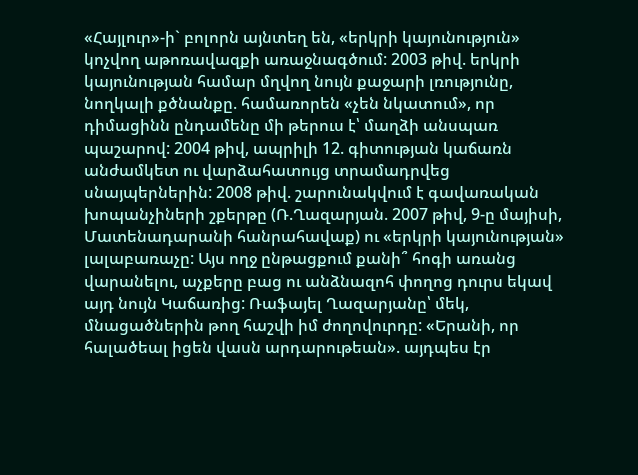«Հայլուր»-ի` բոլորն այնտեղ են, «երկրի կայունություն» կոչվող աթոռավազքի առաջնագծում: 2003 թիվ. երկրի կայունության համար մղվող նույն քաջարի լռությունը, նողկալի քծնանքը. համառորեն «չեն նկատում», որ դիմացինն ընդամենը մի թերուս է՝ մաղձի անսպառ պաշարով: 2004 թիվ, ապրիլի 12. գիտության կաճառն անժամկետ ու վարձահատույց տրամադրվեց սնայպերներին: 2008 թիվ. շարունակվում է գավառական խոպանչիների շքերթը (Ռ.Ղազարյան. 2007 թիվ, 9-ը մայիսի, Մատենադարանի հանրահավաք) ու «երկրի կայունության» լալաբառաչը: Այս ողջ ընթացքում քանի՞ հոգի առանց վարանելու, աչքերը բաց ու անձնազոհ փողոց դուրս եկավ այդ նույն Կաճառից: Ռաֆայել Ղազարյանը՝ մեկ, մնացածներին թող հաշվի իմ ժողովուրդը: «Երանի, որ հալածեալ իցեն վասն արդարութեան». այդպես էր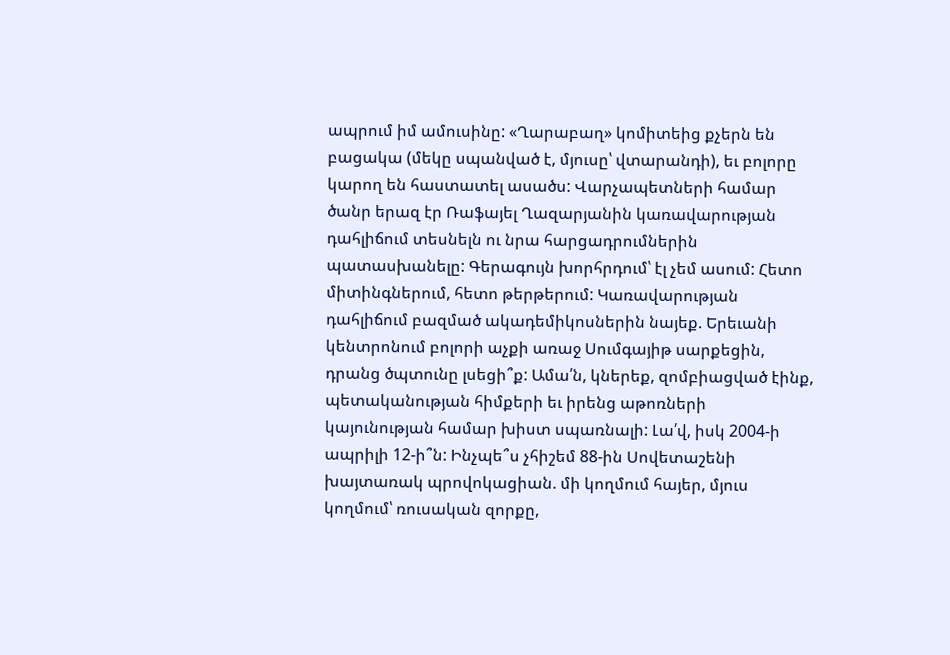ապրում իմ ամուսինը: «Ղարաբաղ» կոմիտեից քչերն են բացակա (մեկը սպանված է, մյուսը՝ վտարանդի), եւ բոլորը կարող են հաստատել ասածս: Վարչապետների համար ծանր երազ էր Ռաֆայել Ղազարյանին կառավարության դահլիճում տեսնելն ու նրա հարցադրումներին պատասխանելը: Գերագույն խորհրդում՝ էլ չեմ ասում: Հետո միտինգներում, հետո թերթերում: Կառավարության դահլիճում բազմած ակադեմիկոսներին նայեք. Երեւանի կենտրոնում բոլորի աչքի առաջ Սումգայիթ սարքեցին, դրանց ծպտունը լսեցի՞ք: Ամա՛ն, կներեք, զոմբիացված էինք, պետականության հիմքերի եւ իրենց աթոռների կայունության համար խիստ սպառնալի: Լա՛վ, իսկ 2004-ի ապրիլի 12-ի՞ն: Ինչպե՞ս չհիշեմ 88-ին Սովետաշենի խայտառակ պրովոկացիան. մի կողմում հայեր, մյուս կողմում՝ ռուսական զորքը,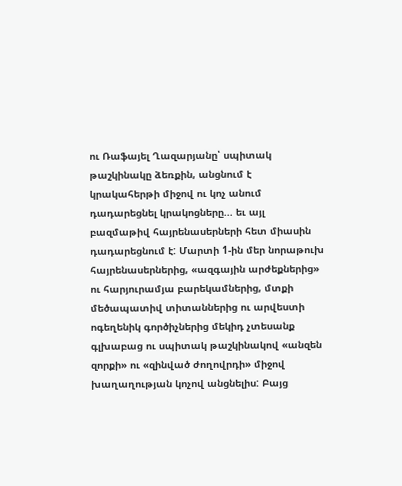ու Ռաֆայել Ղազարյանը՝ սպիտակ թաշկինակը ձեռքին, անցնում է կրակահերթի միջով ու կոչ անում դադարեցնել կրակոցները... եւ այլ բազմաթիվ հայրենասերների հետ միասին դադարեցնում է: Մարտի 1-ին մեր նորաթուխ հայրենասերներից, «ազգային արժեքներից» ու հարյուրամյա բարեկամներից, մտքի մեծապատիվ տիտաններից ու արվեստի ոգեղենիկ գործիչներից մեկիդ չտեսանք գլխաբաց ու սպիտակ թաշկինակով «անզեն զորքի» ու «զինված ժողովրդի» միջով խաղաղության կոչով անցնելիս: Բայց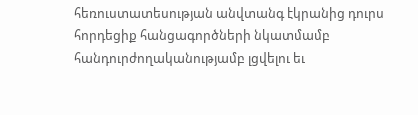հեռուստատեսության անվտանգ էկրանից դուրս հորդեցիք հանցագործների նկատմամբ հանդուրժողականությամբ լցվելու եւ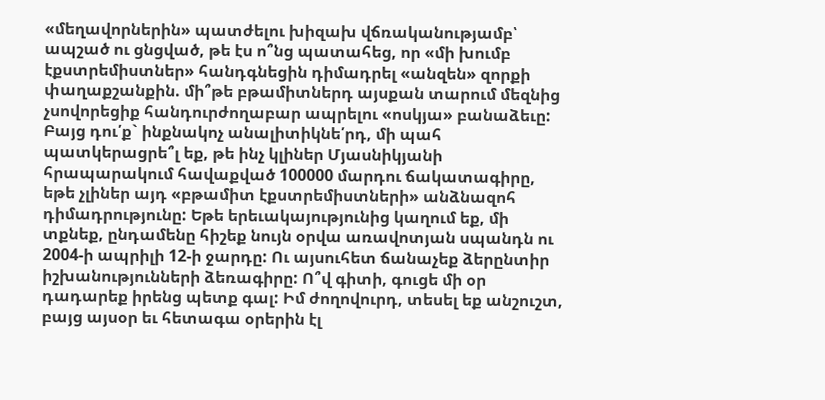«մեղավորներին» պատժելու խիզախ վճռականությամբ՝ ապշած ու ցնցված, թե էս ո՞նց պատահեց, որ «մի խումբ էքստրեմիստներ» հանդգնեցին դիմադրել «անզեն» զորքի փաղաքշանքին. մի՞թե բթամիտներդ այսքան տարում մեզնից չսովորեցիք հանդուրժողաբար ապրելու «ոսկյա» բանաձեւը: Բայց դու՛ք` ինքնակոչ անալիտիկնե՛րդ, մի պահ պատկերացրե՞լ եք, թե ինչ կլիներ Մյասնիկյանի հրապարակում հավաքված 100000 մարդու ճակատագիրը, եթե չլիներ այդ «բթամիտ էքստրեմիստների» անձնազոհ դիմադրությունը: Եթե երեւակայությունից կաղում եք, մի տքնեք, ընդամենը հիշեք նույն օրվա առավոտյան սպանդն ու 2004-ի ապրիլի 12-ի ջարդը: Ու այսուհետ ճանաչեք ձերընտիր իշխանությունների ձեռագիրը: Ո՞վ գիտի, գուցե մի օր դադարեք իրենց պետք գալ: Իմ ժողովուրդ, տեսել եք անշուշտ, բայց այսօր եւ հետագա օրերին էլ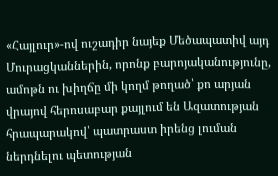«Հայլուր»-ով ուշադիր նայեք Մեծապատիվ այդ Մուրացկաններին, որոնք բարոյականությունը, ամոթն ու խիղճը մի կողմ թողած՝ քո արյան վրայով հերոսաբար քայլում են Ազատության հրապարակով՝ պատրաստ իրենց լուման ներդնելու պետության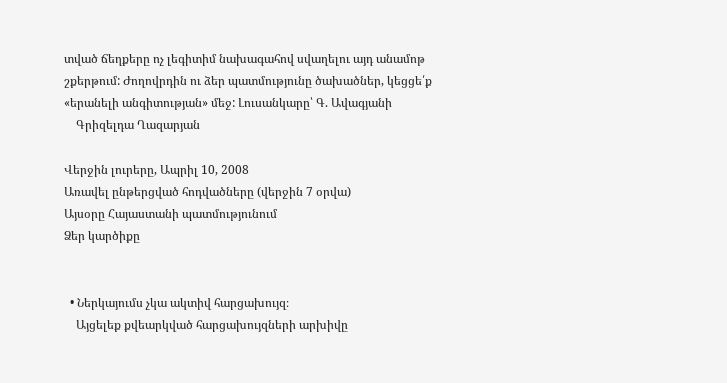տված ճեղքերը ոչ լեգիտիմ նախագահով սվաղելու այդ անամոթ շքերթում: Ժողովրդին ու ձեր պատմությունը ծախածներ, կեցցե՛ք «երանելի անգիտության» մեջ: Լուսանկարը՝ Գ. Ավագյանի
    Գրիզելդա Ղազարյան

Վերջին լուրերը, Ապրիլ 10, 2008
Առավել ընթերցված հոդվածները (վերջին 7 օրվա)
Այսօրը Հայաստանի պատմությունում
Ձեր կարծիքը


  • Ներկայումս չկա ակտիվ հարցախույզ։
    Այցելեք քվեարկված հարցախույզների արխիվը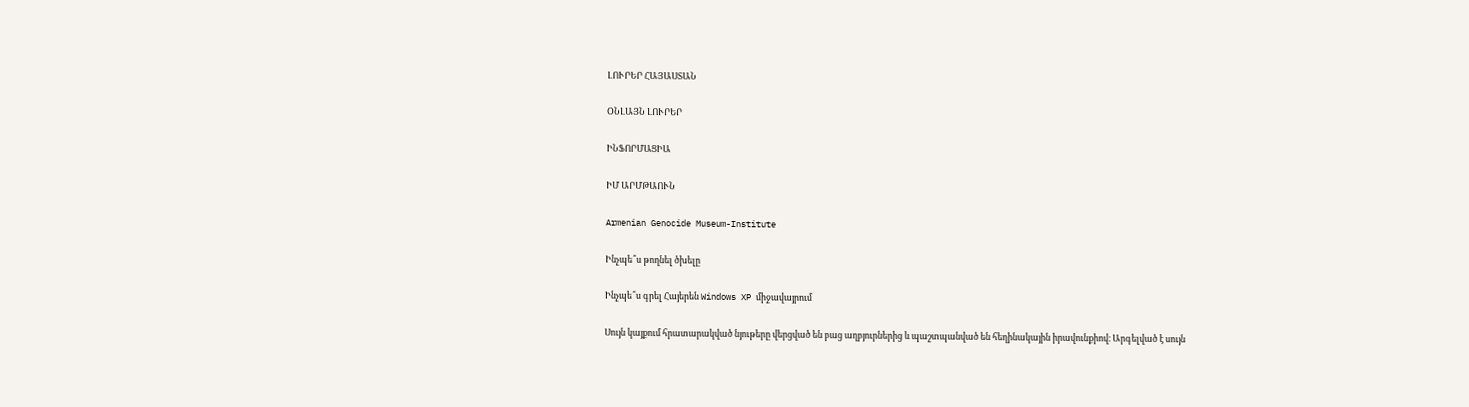ԼՈՒՐԵՐ ՀԱՅԱՍՏԱՆ

ՕՆԼԱՅՆ ԼՈՒՐԵՐ

ԻՆՖՈՐՄԱՑԻԱ

ԻՄ ԱՐՄԹԱՈՒՆ

Armenian Genocide Museum-Institute

Ինչպե՞ս թողնել ծխելը

Ինչպե՞ս գրել Հայերեն Windows XP միջավայրում

Սույն կայքում հրատարակված նյութերը վերցված են բաց աղբյուրներից և պաշտպանված են հեղինակային իրավունքիով։ Արգելված է սույն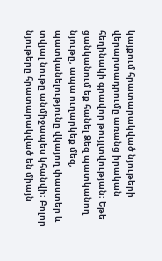կայքում հրատարակված նյութերի վերարտադրումը առանց իրական հեղինակի գրավոր թույլտվության։ Եթե ցանկանում եք հանել Ձեզ պատկանող նյութը, ապա ուղարկեք մեզ, պատկանելությունը վկայող փաստեր և տվյալ նութը անմիջապես կհանվի։ Բոլոր նյութերը հրատարակված են միայն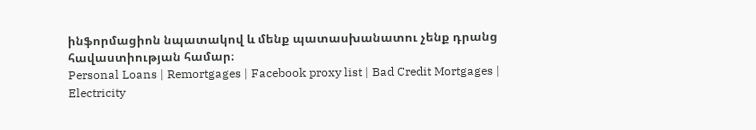ինֆորմացիոն նպատակով և մենք պատասխանատու չենք դրանց հավաստիության համար։
Personal Loans | Remortgages | Facebook proxy list | Bad Credit Mortgages | Electricity